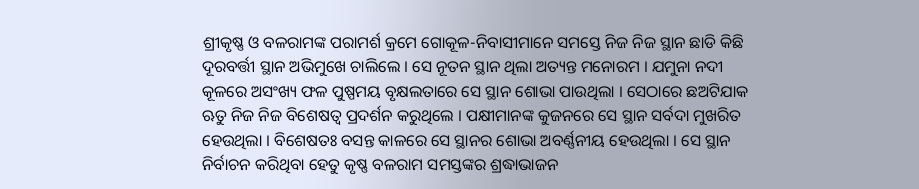ଶ୍ରୀକୃଷ୍ଣ ଓ ବଳରାମଙ୍କ ପରାମର୍ଶ କ୍ରମେ ଗୋକୂଳ-ନିବାସୀମାନେ ସମସ୍ତେ ନିଜ ନିଜ ସ୍ଥାନ ଛାଡି କିଛି ଦୂରବର୍ତ୍ତୀ ସ୍ଥାନ ଅଭିମୁଖେ ଚାଲିଲେ । ସେ ନୂତନ ସ୍ଥାନ ଥିଲା ଅତ୍ୟନ୍ତ ମନୋରମ । ଯମୁନା ନଦୀ କୂଳରେ ଅସଂଖ୍ୟ ଫଳ ପୁଷ୍ପମୟ ବୃକ୍ଷଲତାରେ ସେ ସ୍ଥାନ ଶୋଭା ପାଉଥିଲା । ସେଠାରେ ଛଅଟିଯାକ ଋତୁ ନିଜ ନିଜ ବିଶେଷତ୍ୱ ପ୍ରଦର୍ଶନ କରୁଥିଲେ । ପକ୍ଷୀମାନଙ୍କ କୁଜନରେ ସେ ସ୍ଥାନ ସର୍ବଦା ମୁଖରିତ ହେଉଥିଲା । ବିଶେଷତଃ ବସନ୍ତ କାଳରେ ସେ ସ୍ଥାନର ଶୋଭା ଅବର୍ଣ୍ଣନୀୟ ହେଉଥିଲା । ସେ ସ୍ଥାନ ନିର୍ବାଚନ କରିଥିବା ହେତୁ କୃଷ୍ଣ ବଳରାମ ସମସ୍ତଙ୍କର ଶ୍ରଦ୍ଧାଭାଜନ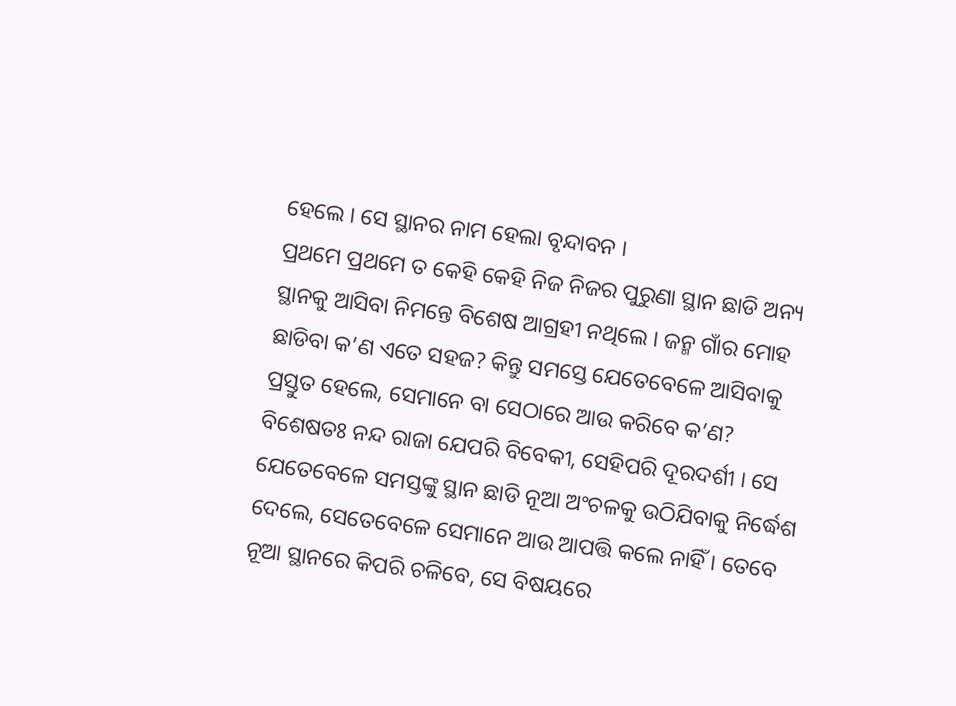ହେଲେ । ସେ ସ୍ଥାନର ନାମ ହେଲା ବୃନ୍ଦାବନ ।
ପ୍ରଥମେ ପ୍ରଥମେ ତ କେହି କେହି ନିଜ ନିଜର ପୁରୁଣା ସ୍ଥାନ ଛାଡି ଅନ୍ୟ ସ୍ଥାନକୁ ଆସିବା ନିମନ୍ତେ ବିଶେଷ ଆଗ୍ରହୀ ନଥିଲେ । ଜନ୍ମ ଗାଁର ମୋହ ଛାଡିବା କ’ଣ ଏତେ ସହଜ? କିନ୍ତୁ ସମସ୍ତେ ଯେତେବେଳେ ଆସିବାକୁ ପ୍ରସ୍ତୁତ ହେଲେ, ସେମାନେ ବା ସେଠାରେ ଆଉ କରିବେ କ’ଣ? ବିଶେଷତଃ ନନ୍ଦ ରାଜା ଯେପରି ବିବେକୀ, ସେହିପରି ଦୂରଦର୍ଶୀ । ସେ ଯେତେବେଳେ ସମସ୍ତଙ୍କୁ ସ୍ଥାନ ଛାଡି ନୂଆ ଅଂଚଳକୁ ଉଠିଯିବାକୁ ନିର୍ଦ୍ଧେଶ ଦେଲେ, ସେତେବେଳେ ସେମାନେ ଆଉ ଆପତ୍ତି କଲେ ନାହିଁ । ତେବେ ନୂଆ ସ୍ଥାନରେ କିପରି ଚଳିବେ, ସେ ବିଷୟରେ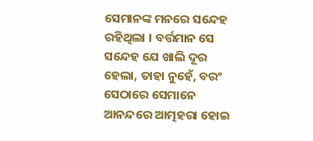ସେମାନଙ୍କ ମନରେ ସନ୍ଦେହ ରହିଥିଲା । ବର୍ତ୍ତମାନ ସେ ସନ୍ଦେହ ଯେ ଖାଲି ଦୂର ହେଲା, ତାହା ନୁହେଁ, ବରଂ ସେଠାରେ ସେମାନେ ଆନନ୍ଦରେ ଆତ୍ମହରା ହୋଇ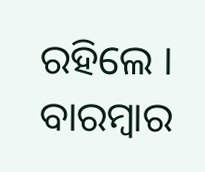ରହିଲେ । ବାରମ୍ବାର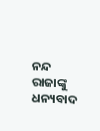ନନ୍ଦ ରାଜାଙ୍କୁ ଧନ୍ୟବାଦ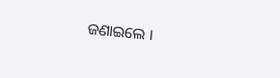ଜଣାଇଲେ ।